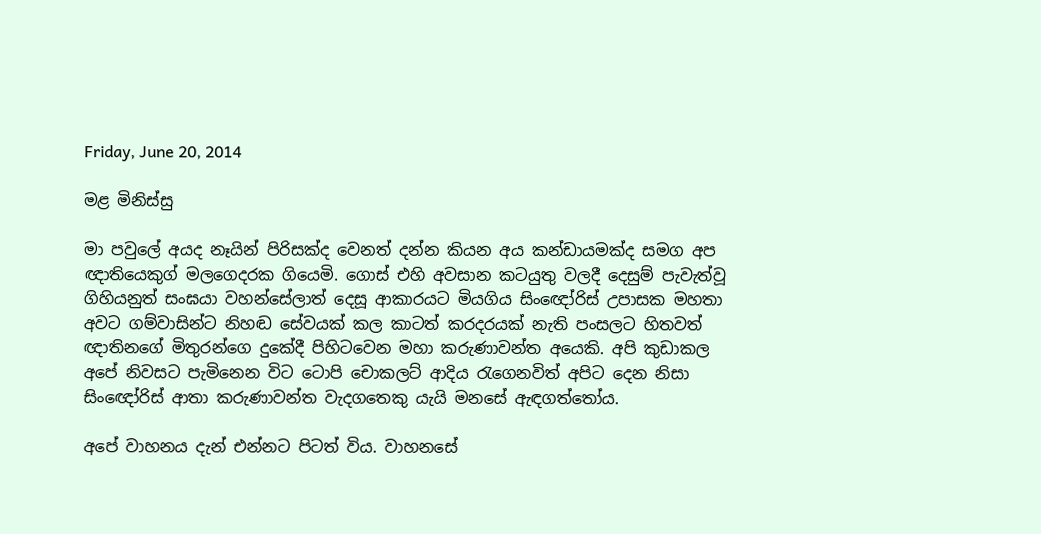Friday, June 20, 2014

මළ මිනිස්සු

මා පවුලේ අයද නෑයින් පිරිසක්ද වෙනත් දන්න කියන අය කන්ඩායමක්ද සමග අප ඥාතියෙකුග් මලගෙදරක ගියෙමි. ගොස් එහි අවසාන කටයුතු වලදී දෙසුම් පැවැත්වූ ගිහියනුත් සංඝයා වහන්සේලාත් දෙසූ ආකාරයට මියගිය සිංඥෝරිස් උපාසක මහතා අවට ගම්වාසින්ට නිහඬ සේවයක් කල කාටත් කරදරයක් නැති පංසලට හිතවත් ඥාතිනගේ මිතුරන්ගෙ දුකේදී පිහිටවෙන මහා කරුණාවන්ත අයෙකි. අපි කුඩාකල අපේ නිවසට පැමිනෙන විට ටොපි චොකලට් ආදිය රැගෙනවිත් අපිට දෙන නිසා සිංඥෝරිස් ආතා කරුණාවන්ත වැදගතෙකු යැයි මනසේ ඇඳගත්තෝය.

අපේ වාහනය දැන් එන්නට පිටත් විය. වාහනසේ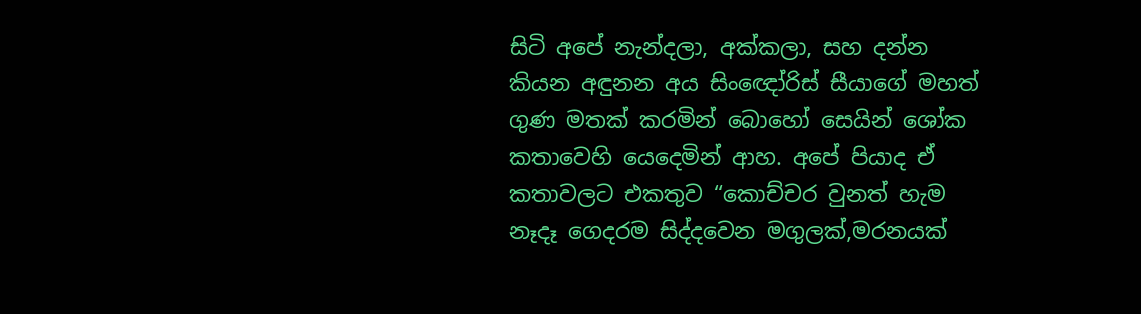සිටි අපේ නැන්දලා, අක්කලා, සහ දන්න කියන අඳුනන අය සිංඥෝරිස් සීයාගේ මහත් ගුණ මතක් කරමින් බොහෝ සෙයින් ශෝක කතාවෙහි යෙදෙමින් ආහ. අපේ පියාද ඒ කතාවලට එකතුව “කොච්චර වුනත් හැම නෑදෑ ගෙදරම සිද්දවෙන මගුලක්,මරනයක්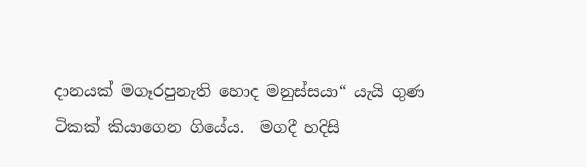දානයක් මගෑරපුනැති හොද මනුස්සයා“ යැයි ගුණ ටිකක් කියාගෙන ගියේය.  මගදී හදිසි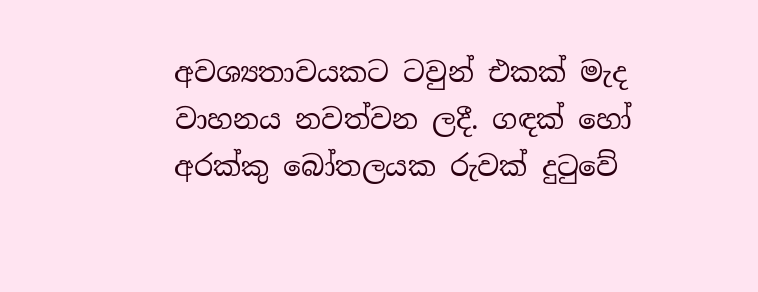අවශ්‍යතාවයකට ටවුන් එකක් මැද වාහනය නවත්වන ලදී. ගඳක් හෝ අරක්කු බෝතලයක රුවක් දුටුවේ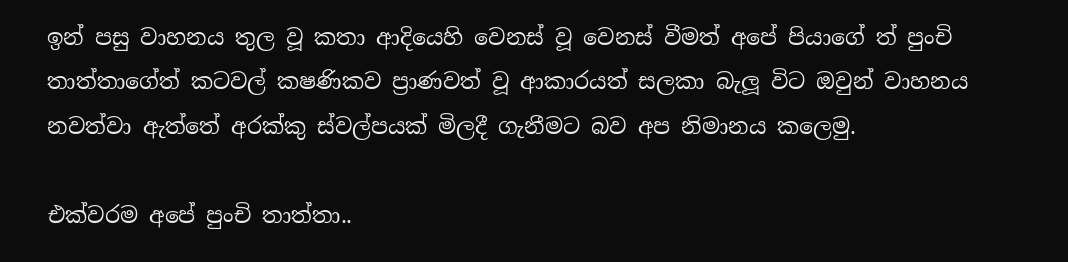ඉන් පසු වාහනය තුල වූ කතා ආදියෙහි වෙනස් වූ වෙනස් වීමත් අපේ පියාගේ ත් පුංචි තාත්තාගේත් කටවල් කෂණිකව ප්‍රාණවත් වූ ආකාරයත් සලකා බැලූ විට ඔවුන් වාහනය නවත්වා ඇත්තේ අරක්කු ස්වල්පයක් මිලදී ගැනීමට බව අප නිමානය කලෙමු.

එක්වරම අපේ පුංචි තාත්තා..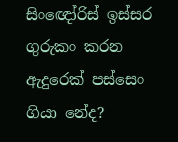සිංඥෝරිස් ඉස්සර ගුරුකං කරන ඇදුරෙක් පස්සෙං ගියා නේද?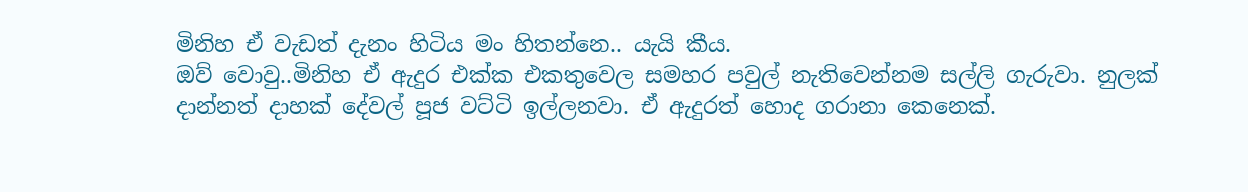මිනිහ ඒ වැඩත් දැනං හිටිය මං හිතන්නෙ.. යැයි කීය.
ඔව් වොවු..මිනිහ ඒ ඇදුර එක්ක එකතුවෙල සමහර පවුල් නැතිවෙන්නම සල්ලි ගැරුවා. නුලක් දාන්නත් දාහක් දේවල් පූජ වට්ටි ඉල්ලනවා. ඒ ඇදුරත් හොද ගරානා කෙනෙක්.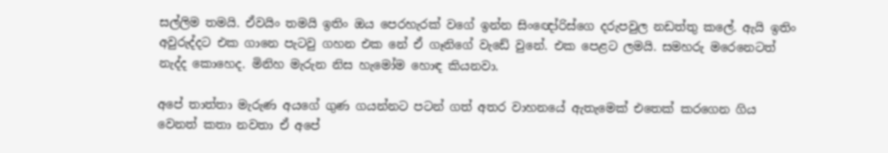සල්ලිම තමයි. ඒවයිං තමයි ඉතිං ඔය පෙරහැරක් වගේ ඉන්න සිංඥෝරිස්ගෙ දරුපවුල නඩත්තු කලේ. ඇයි ඉතිං අවුරුද්දට එක ගානෙ පැටවු ගහන එක නේ ඒ ගෑනිගේ වැඩේ වුනේ. එක පෙළට ලමයි. සමහරු මරෙනෙටත් නැද්ද කොහෙද. මිනිහ මැරුන නිස හැමෝම හොඳ කියනවා.

අපේ තාත්තා මැරුණ අයගේ ගුණ ගයන්නට පටන් ගත් අතර වාහනයේ ඇතැමෙක් එතෙක් කරගෙන ගිය වෙනත් කතා නවතා ඒ අපේ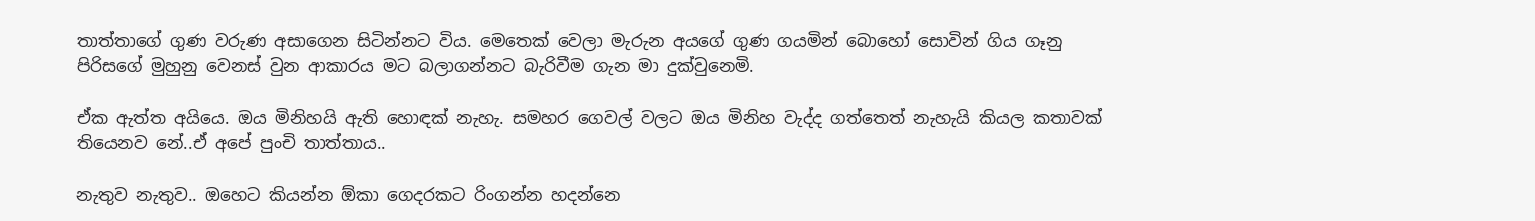තාත්තාගේ ගුණ වරුණ අසාගෙන සිටින්නට විය. මෙතෙක් වෙලා මැරුන අයගේ ගුණ ගයමින් බොහෝ සොවින් ගිය ගෑනු පිරිසගේ මුහුනු වෙනස් වුන ආකාරය මට බලාගන්නට බැරිවීම ගැන මා දුක්වුනෙමි.

ඒක ඇත්ත අයියෙ. ඔය මිනිහයි ඇති හොඳක් නැහැ. සමහර ගෙවල් වලට ඔය මිනිහ වැද්ද ගත්තෙත් නැහැයි කියල කතාවක් තියෙනව නේ..ඒ අපේ පුංචි තාත්තාය..

නැතුව නැතුව.. ඔහෙට කියන්න ඕකා ගෙදරකට රිංගන්න හදන්නෙ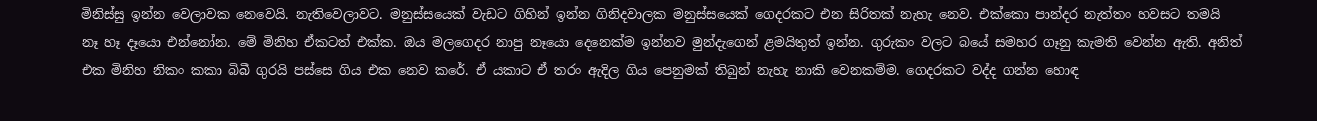මිනිස්සු ඉන්න වෙලාවක නෙවෙයි. නැතිවෙලාවට. මනුස්සයෙක් වැඩට ගිහින් ඉන්න ගිනිදවාලක මනුස්සයෙක් ගෙදරකට එන සිරිතක් නැහැ නෙව. එක්කො පාන්දර නැත්තං හවසට තමයි නෑ හෑ දෑයො එන්නෝන. මේ මිනිහ ඒකටත් එක්ක. ඔය මලගෙදර නාපු නෑයො දෙනෙක්ම ඉන්නව මුන්දැගෙන් ළමයිතුත් ඉන්න. ගුරුකං වලට බයේ සමහර ගෑනු කැමති වෙන්න ඇති. අනිත් එක මිනිහ නිකං කකා බිබී ගුරයි පස්සෙ ගිය එක නෙව කරේ. ඒ යකාට ඒ තරං ඇදිල ගිය පෙනුමක් තිබුන් නැහැ නාකි වෙනකම්ම. ගෙදරකට වද්ද ගන්න හොඳ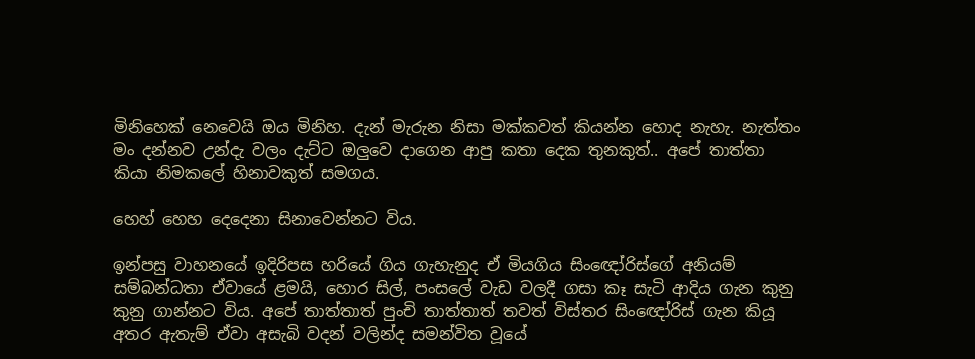මිනිහෙක් නෙවෙයි ඔය මිනිහ. දැන් මැරුන නිසා මක්කවත් කියන්න හොද නැහැ. නැත්තං මං දන්නව උන්දැ වලං දැට්ට ඔලුවෙ දාගෙන ආපු කතා දෙක තුනකුත්.. අපේ තාත්තා කියා නිමකලේ හිනාවකුත් සමගය.

හෙහ් හෙහ දෙදෙනා සිනාවෙන්නට විය.

ඉන්පසු වාහනයේ ඉදිරිපස හරියේ ගිය ගැහැනුද ඒ මියගිය සිංඥෝරිස්ගේ අනියම් සම්බන්ධතා ඒවායේ ළමයි, හොර සිල්, පංසලේ වැඩ වලදී ගසා කෑ සැටි ආදිය ගැන කුනු කුනු ගාන්නට විය. අපේ තාත්තාත් පුංචි තාත්තාත් තවත් විස්තර සිංඥෝරිස් ගැන කියූ අතර ඇතැම් ඒවා අසැබි වදන් වලින්ද සමන්විත වූයේ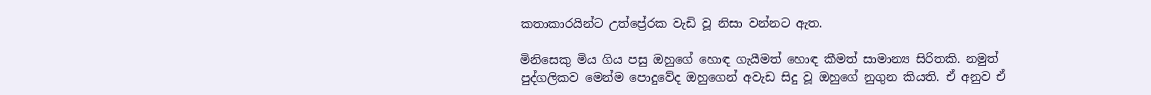කතාකාරයින්ට උත්ප්‍රේරක වැඩි වූ නිසා වන්නට ඇත.

මිනිසෙකු මිය ගිය පසු ඔහුගේ හොඳ ගැයීමත් හොඳ කීමත් සාමාන්‍ය සිරිතකි. නමුත් පුද්ගලිකව මෙන්ම පොදුවේද ඔහුගෙන් අවැඩ සිදු වූ ඔහුගේ නුගුන කියති. ඒ අනුව ඒ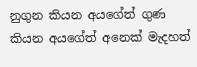නුගුන කියන අයගේත් ගුණ කියන අයගේත් අනෙක් මැදහත්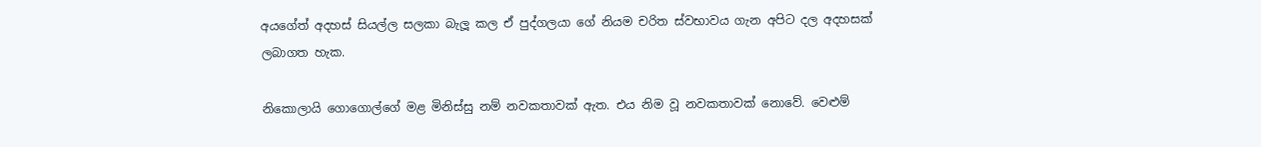අයගේත් අදහස් සියල්ල සලකා බැලූ කල ඒ පුද්ගලයා ගේ නියම චරිත ස්වභාවය ගැන අපිට දල අදහසක් ලබාගත හැක.

නිකොලායි ගොගොල්ගේ මළ මිනිස්සු නම් නවකතාවක් ඇත. එය නිම වූ නවකතාවක් නොවේ. වෙළුම්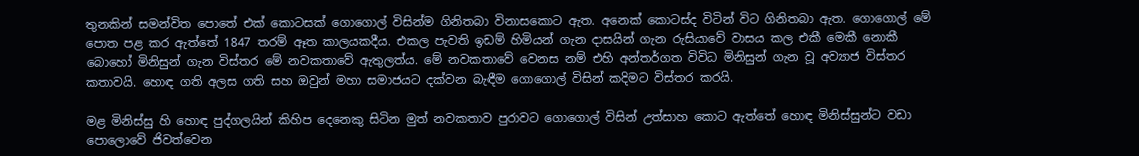තුනකින් සමන්විත පොතේ එක් කොටසක් ගොගොල් විසින්ම ගිනිතබා විනාසකොට ඇත. අනෙක් කොටස්ද විටින් විට ගිනිතබා ඇත. ගොගොල් මේ පොත පළ කර ඇත්තේ 1847 තරම් ඈත කාලයකදීය. එකල පැවති ඉඩම් හිමියන් ගැන දාසයින් ගැන රුසියාවේ වාසය කල එකී මෙකී නොකී බොහෝ මිනිසුන් ගැන විස්තර මේ නවකතාවේ ඇතුලත්ය. මේ නවකතාවේ වෙනස නම් එහි අන්තර්ගත විවිධ මිනිසුන් ගැන වූ අව්‍යාජ විස්තර කතාවයි. හොඳ ගති අලස ගති සහ ඔවුන් මහා සමාජයට දක්වන බැඳීම ගොගොල් විසින් කදිමට විස්තර කරයි.

මළ මිනිස්සු හි හොඳ පුද්ගලයින් කිහිප දෙනෙකු සිටින මුත් නවකතාව පුරාවට ගොගොල් විසින් උත්සාහ කොට ඇත්තේ හොඳ මිනිස්සුන්ට වඩා පොලොවේ ජිවත්වෙන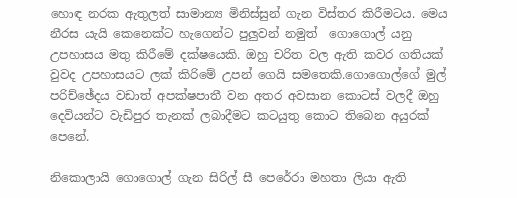හොඳ නරක ඇතුලත් සාමාන්‍ය මිනිස්සුන් ගැන විස්තර කිරීමටය. මෙය නීරස යැයි කෙනෙක්ට හැගෙන්ට පුලුවන් නමුත්  ගොගොල් යනු උපහාසය මතු කිරීමේ දක්ෂයෙකි. ඔහු චරිත වල ඇති කවර ගතියක් වුවද උපහාසයට ලක් කිරිමේ උපන් ගෙයි සමතෙකි.ගොගොල්ගේ මුල් පරිච්ඡේදය වඩාත් අපක්ෂපාතී වන අතර අවසාන කොටස් වලදී ඔහු දෙවියන්ට වැඩිපුර තැනක් ලබාදීමට කටයුතු කොට තිබෙන අයුරක් පෙනේ.

නිකොලායි ගොගොල් ගැන සිරිල් සී පෙරේරා මහතා ලියා ඇති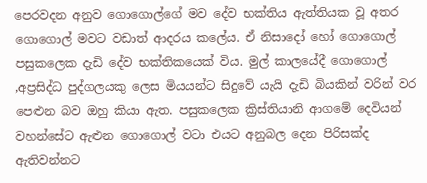පෙරවදන අනුව ගොගොල්ගේ මව දේව භක්තිය ඇත්තියක වූ අතර ගොගොල් මවට වඩාත් ආදරය කලේය. ඒ නිසාදෝ හෝ ගොගොල් පසුකලෙක දැඩි දේව භක්තිකයෙක් විය. මුල් කාලයේදී ගොගොල් ,අප්‍රසිද්ධ පුද්ගලයකු ලෙස මියයන්ට සිදුවේ යැයි දැඩි බියකින් වරින් වර පෙළුන බව ඔහු කියා ඇත. පසුකලෙක ක්‍රිස්තියානි ආගමේ දෙවියන් වහන්සේට ඇළුන ගොගොල් වටා එයට අනුබල දෙන පිරිසක්ද  ඇතිවන්නට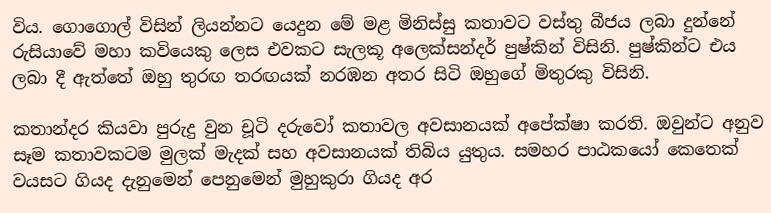විය. ගොගොල් විසින් ලියන්නට යෙදුන මේ මළ මිනිස්සු කතාවට වස්තු බීජය ලබා දුන්නේ රුසියාවේ මහා කවියෙකු ලෙස එවකට සැලකූ අලෙක්සන්දර් පුෂ්කින් විසිනි. පුෂ්කින්ට එය ලබා දී ඇත්තේ ඔහු තුරඟ තරඟයක් නරඹන අතර සිටි ඔහුගේ මිතුරකු විසිනි.

කතාන්දර කියවා පුරුදු වුන චූටි දරුවෝ කතාවල අවසානයක් අපේක්ෂා කරති. ඔවුන්ට අනුව සෑම කතාවකටම මුලක් මැදක් සහ අවසානයක් තිබිය යුතුය. සමහර පාඨකයෝ කෙතෙක් වයසට ගියද දැනුමෙන් පෙනුමෙන් මුහුකුරා ගියද අර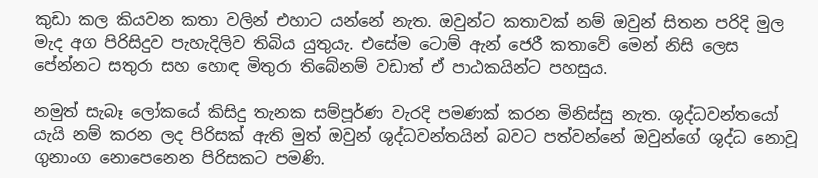කුඩා කල කියවන කතා වලින් එහාට යන්නේ නැත. ඔවුන්ට කතාවක් නම් ඔවුන් සිතන පරිදි මුල මැද අග පිරිසිදුව පැහැදිලිව තිබිය යුතුයැ. එසේම ටොම් ඇන් ජෙරී කතාවේ මෙන් නිසි ලෙස පේන්නට සතුරා සහ හොඳ මිතුරා තිබේනම් වඩාත් ඒ පාඨකයින්ට පහසුය.

නමුත් සැබෑ ලෝකයේ කිසිදු තැනක සම්පූර්ණ වැරදි පමණක් කරන මිනිස්සු නැත. ශුද්ධවන්තයෝ යැයි නම් කරන ලද පිරිසක් ඇති මුත් ඔවුන් ශුද්ධවන්තයින් බවට පත්වන්නේ ඔවුන්ගේ ශුද්ධ නොවූ ගුනාංග නොපෙනෙන පිරිසකට පමණි.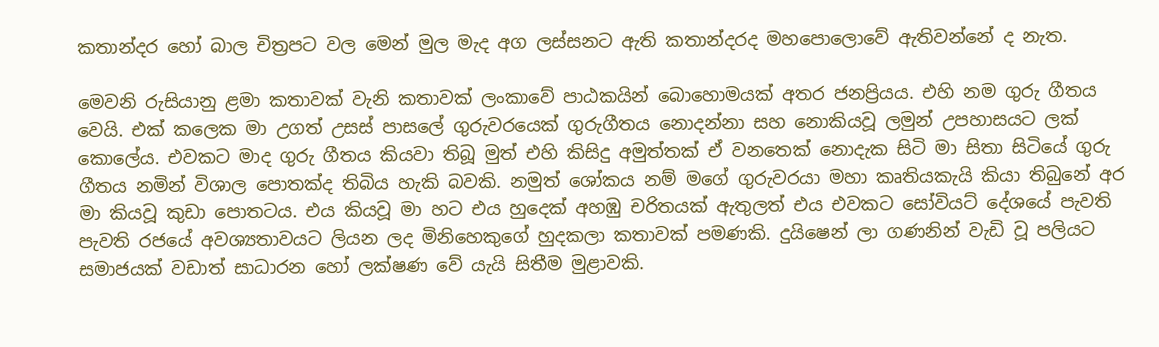කතාන්දර හෝ බාල චිත්‍රපට වල මෙන් මුල මැද අග ලස්සනට ඇති කතාන්දරද මහපොලොවේ ඇතිවන්නේ ද නැත.

මෙවනි රුසියානු ළමා කතාවක් වැනි කතාවක් ලංකාවේ පාඨකයින් බොහොමයක් අතර ජනප්‍රියය. එහි නම ගුරු ගීතය වෙයි. එක් කලෙක මා උගත් උසස් පාසලේ ගුරුවරයෙක් ගුරුගීතය නොදන්නා සහ නොකියවූ ලමුන් උපහාසයට ලක් කොලේය. එවකට මාද ගුරු ගීතය කියවා තිබූ මුත් එහි කිසිදු අමුත්තක් ඒ වනතෙක් නොදැක සිටි මා සිතා සිටියේ ගුරු ගීතය නමින් විශාල පොතක්ද තිබිය හැකි බවකි. නමුත් ශෝකය නම් මගේ ගුරුවරයා මහා කෘතියකැයි කියා තිබුනේ අර මා කියවූ කුඩා පොතටය. එය කියවූ මා හට එය හුදෙක් අහඹු චරිතයක් ඇතුලත් එය එවකට සෝවියට් දේශයේ පැවති පැවති රජයේ අවශ්‍යතාවයට ලියන ලද මිනිහෙකුගේ හුදකලා කතාවක් පමණකි. දුයිෂෙන් ලා ගණනින් වැඩි වූ පලියට සමාජයක් වඩාත් සාධාරන හෝ ලක්ෂණ වේ යැයි සිතීම මුළාවකි.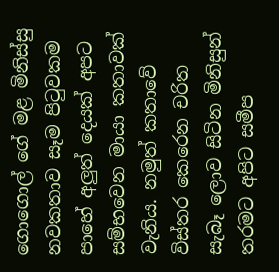ගොගොල් ගේ මළ මිනිස්සු නවකතාව සෑම පිටුවකම පාහේ අලුත් දෙයක් අපට සම්භවෙන මායා කතාවක් වැනිය. නමුත් කතාවේ විස්තර කෙරෙන චරිත සැබෑ ලොව සිටින මිනිසුන් තරමට අපිට සමීප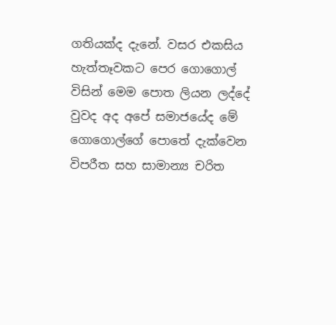ගතියක්ද දැනේ. වසර එකසිය හැත්තෑවකට පෙර ගොගොල් විසින් මෙම පොත ලියන ලද්දේ වුවද අද අපේ සමාජයේද මේ ගොගොල්ගේ පොතේ දැක්වෙන විපරීත සහ සාමාන්‍ය චරිත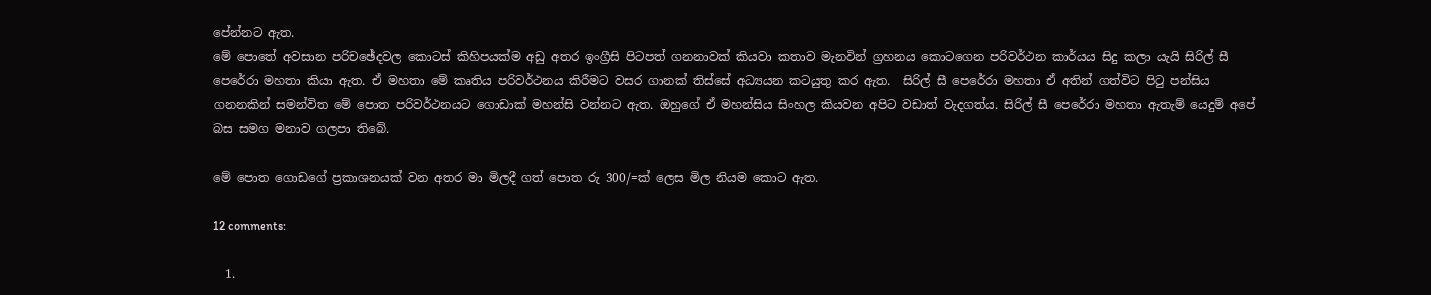පේන්නට ඇත.
මේ පොතේ අවසාන පරිචඡේදවල කොටස් කිහිපයක්ම අඩු අතර ඉංග්‍රීසි පිටපත් ගනනාවක් කියවා කතාව මැනවින් ග්‍රහනය කොටගෙන පරිවර්ථන කාර්යය සිදු කලා යැයි සිරිල් සී පෙරේරා මහතා කියා ඇත. ඒ මහතා මේ කෘතිය පරිවර්ථනය කිරීමට වසර ගානක් තිස්සේ අධ්‍යයන කටයුතු කර ඇත.  සිරිල් සී පෙරේරා මහතා ඒ අතින් ගත්විට පිටු පන්සිය ගනනකින් සමන්විත මේ පොත පරිවර්ථනයට ගොඩාක් මහන්සි වන්නට ඇත. ඔහුගේ ඒ මහන්සිය සිංහල කියවන අපිට වඩාත් වැදගත්ය. සිරිල් සී පෙරේරා මහතා ඇතැම් යෙදුම් අපේ බස සමග මනාව ගලපා තිබේ.

මේ පොත ගොඩගේ ප්‍රකාශනයක් වන අතර මා මිලදී ගත් පොත රු 300/=ක් ලෙස මිල නියම කොට ඇත.

12 comments:

  1.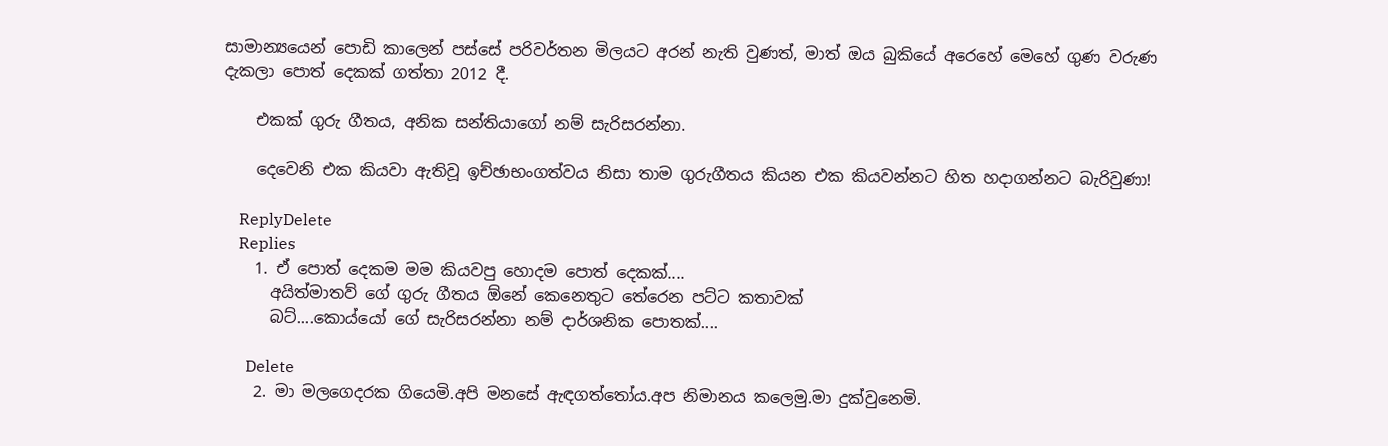සාමාන්‍යයෙන් පොඩි කාලෙන් පස්සේ පරිවර්තන මිලයට අරන් නැති වුණත්, මාත් ඔය බුකියේ අරෙහේ මෙහේ ගුණ වරුණ දැකලා පොත් දෙකක් ගත්තා 2012 දී.

    එකක් ගුරු ගීතය, අනික සන්තියාගෝ නම් සැරිසරන්නා.

    දෙවෙනි එක කියවා ඇතිවූ ඉච්ඡාභංගත්වය නිසා තාම ගුරුගීතය කියන එක කියවන්නට හිත හදාගන්නට බැරිවුණා!

    ReplyDelete
    Replies
    1. ඒ පොත් දෙකම මම කියවපු හොදම පොත් දෙකක්....
      අයිත්මාතව් ගේ ගුරු ගීතය ඕනේ කෙනෙතුට තේර‍ෙන පට්ට කතාවක්
      බට්....කොය්යෝ ගේ සැරිසරන්නා නම් දාර්ශනික පොතක්....

      Delete
    2. මා මලගෙදරක ගියෙමි.අපි මනසේ ඇඳගත්තෝය.අප නිමානය කලෙමු.මා දුක්වුනෙමි.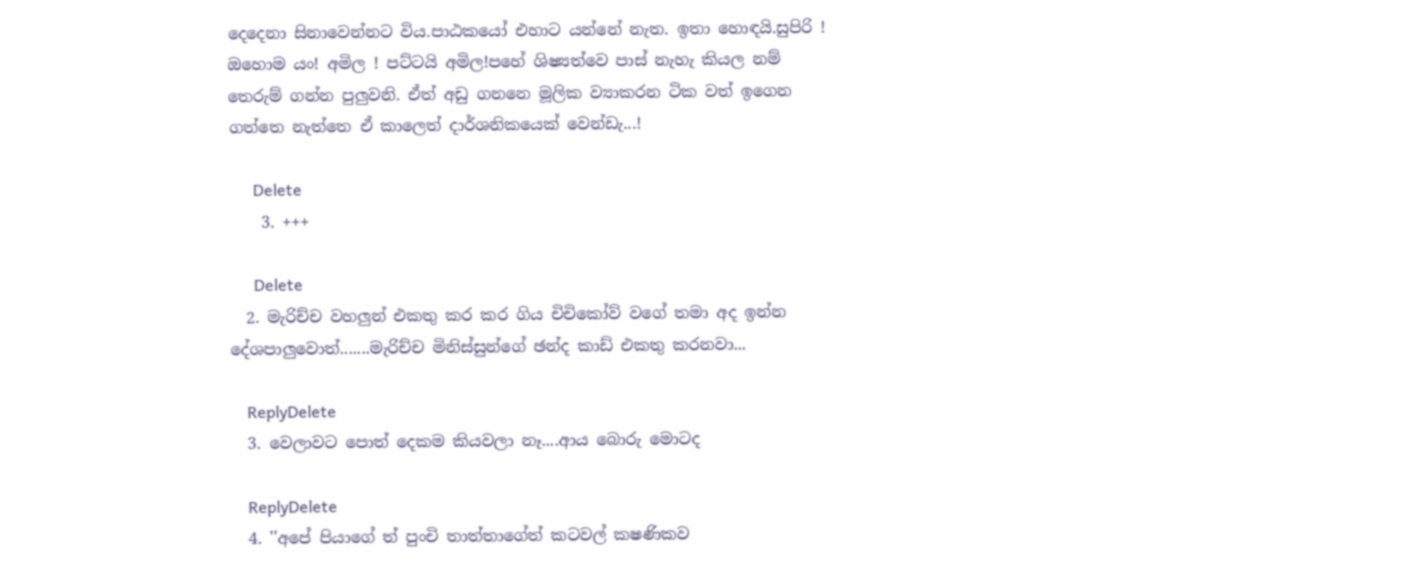දෙදෙනා සිනාවෙන්නට විය.පාඨකයෝ එහාට යන්නේ නැත. ඉතා හොඳයි.සුපිරි ! ඔහොම යං! අමිල ! පට්ටයි අමිල!පහේ ශිෂ්‍යත්වෙ පාස් නැහැ කියල නම් තෙරුම් ගන්න පුලුවනි. ඒත් අඩු ගනනෙ මූලික ව්‍යාකරන ටික වත් ඉගෙන ගත්තෙ නැත්තෙ ඒ කාලෙත් දාර්ශනිකයෙක් වෙන්ඩැ...!

      Delete
    3. +++

      Delete
  2. මැරිච්ච වහලුන් එකතු කර කර ගිය චිචිකෝව් වගේ තමා අද ඉන්න දේශපාලුවොත්.......මැරිච්ච මිනිස්සුන්ගේ ඡන්ද කාඩ් එකතු කරනවා...

    ReplyDelete
  3. වෙලාවට පොත් දෙකම කියවලා නෑ....ආය බොරු මොටද

    ReplyDelete
  4. ''අපේ පියාගේ ත් පුංචි තාත්තාගේත් කටවල් කෂණිකව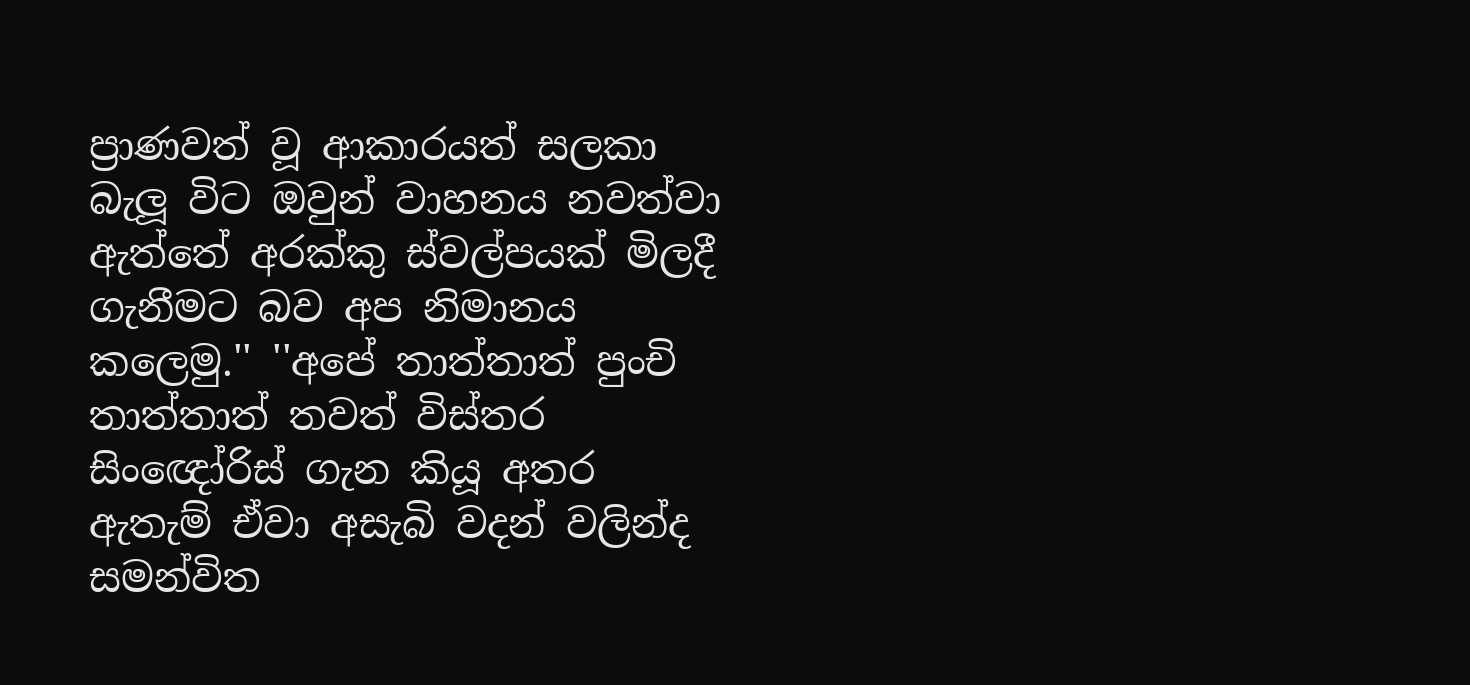ප්‍රාණවත් වූ ආකාරයත් සලකා බැලූ විට ඔවුන් වාහනය නවත්වා ඇත්තේ අරක්කු ස්වල්පයක් මිලදී ගැනීමට බව අප නිමානය කලෙමු.'' ''අපේ තාත්තාත් පුංචි තාත්තාත් තවත් විස්තර සිංඥෝරිස් ගැන කියූ අතර ඇතැම් ඒවා අසැබි වදන් වලින්ද සමන්විත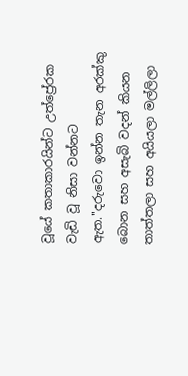වූයේ කතාකාරයින්ට උත්ප්‍රේරක වැඩි වූ නිසා වන්නට ඇත.''දරුවො ඉන්න තැන අරක්කු බොන සහ අසැබි වදන් කියන තාත්තලා සහ අයියලා මල්ලිලා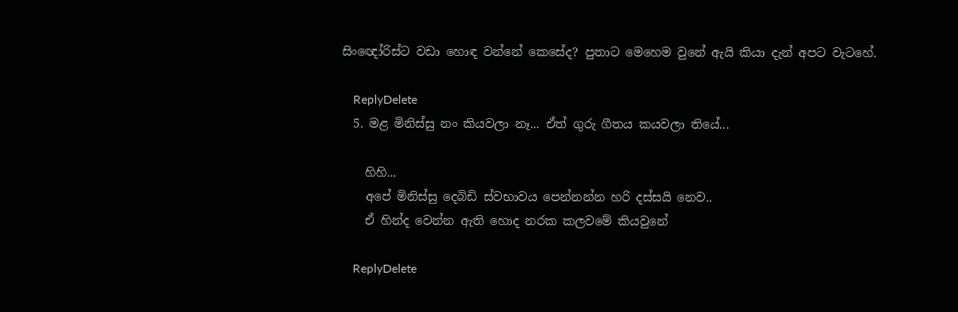සිංඥෝරිස්ට වඩා හොඳ වන්නේ කෙසේද? පුතාට මෙහෙම වුනේ ඇයි කියා දැන් අපට වැටහේ.

    ReplyDelete
  5. මළ මිනිස්සු නං කියවලා නෑ... ඒත් ගුරු ගීතය කයවලා තියේ...

    හිහි...
    අපේ මිනිස්සු දෙබිඩි ස්වභාවය පෙන්නන්න හරි දස්සයි නෙව..
    ඒ හින්ද වෙන්න ඇති හොද නරක කලවමේ කියවුනේ

    ReplyDelete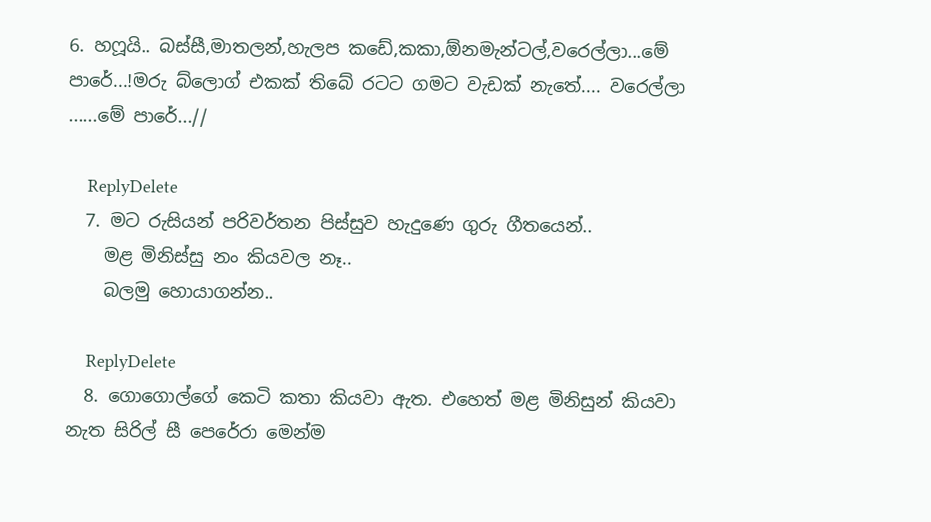6. හෆූයි.. බස්සී,මාතලන්,හැලප කඩේ,කකා,ඕනමැන්ටල්,වරෙල්ලා...මේ පාරේ...!මරු බ්ලොග් එකක් තිබේ රටට ගමට වැඩක් නැතේ.... වරෙල්ලා ......මේ පාරේ...//

    ReplyDelete
  7. මට රුසියන් පරිවර්තන පිස්සුව හැදුණෙ ගුරු ගීතයෙන්..
    මළ මිනිස්සු නං කියවල නෑ..
    බලමු හොයාගන්න..

    ReplyDelete
  8. ගොගොල්ගේ කෙටි කතා කියවා ඇත. එහෙත් මළ මිනිසුන් කියවා නැත සිරිල් සී පෙරේරා මෙන්ම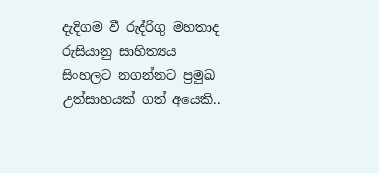දැදිගම වී රුද්රිගු මහතාද රුසියානු සාහිත්‍යය සිංහලට නගන්නට ප්‍රමුඛ උත්සාහයක් ගත් අයෙකි..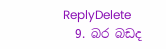ReplyDelete
  9. බර බඩද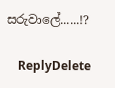සරුවාලේ......!?

    ReplyDelete